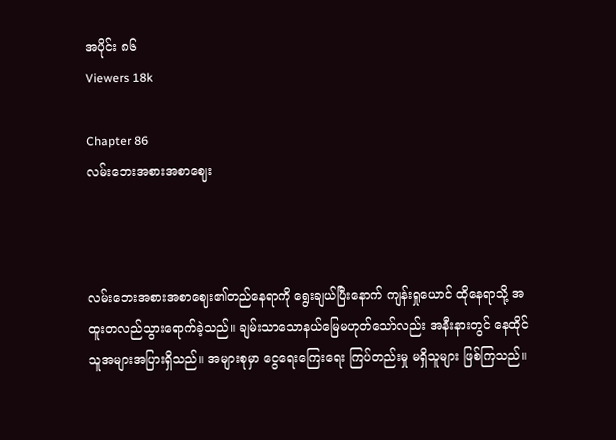အပိုင်း ၈၆
Viewers 18k

Chapter 86
လမ်းဘေးအစားအစာဈေး



လမ်းဘေးအစားအစာဈေး၏တည်နေရာကို ရွေးချယ်ပြီးနောက် ကျန်းရှုယောင် ထိုနေရာသို့ အထူးတလည်သွားရောက်ခဲ့သည်။ ချမ်းသာသောနယ်မြေမဟုတ်သော်လည်း အနီးနားတွင် နေထိုင်သူအများအပြားရှိသည်။ အများစုမှာ ငွေရေးကြေးရေး ကြပ်တည်းမှု မရှိသူများ ဖြစ်ကြသည်။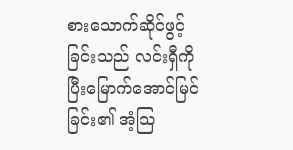စားသောက်ဆိုင်ဖွင့်ခြင်းသည် လင်းရှီကို ပြီးမြောက်အောင်မြင်ခြင်း၏ အံ့သြ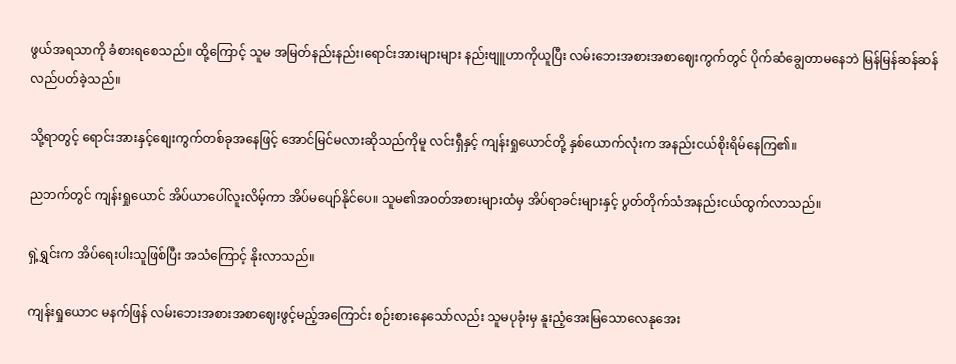ဖွယ်အရသာကို ခံစားရစေသည်။ ထို့ကြောင့် သူမ အမြတ်နည်းနည်း၊ရောင်းအားများများ နည်းဗျူဟာကိုယူပြီး လမ်းဘေးအစားအစာဈေးကွက်တွင် ပိုက်ဆံချွေတာမနေဘဲ မြန်မြန်ဆန်ဆန်လည်ပတ်ခဲ့သည်။

သို့ရာတွင့် ရောင်းအားနှင့်စျေးကွက်တစ်ခုအနေဖြင့် အောင်မြင်မလားဆိုသည်ကိုမူ လင်းရှီနှင့် ကျန်းရှုယောင်တို့ နှစ်ယောက်လုံးက အနည်းငယ်စိုးရိမ်နေကြ၏။

ညဘက်တွင် ကျန်းရှုယောင် အိပ်ယာပေါ်လူးလိမ့်ကာ အိပ်မပျော်နိုင်ပေ။ သူမ၏အဝတ်အစားများထံမှ အိပ်ရာခင်းများနှင့် ပွတ်တိုက်သံအနည်းငယ်ထွက်လာသည်။

ရှဲ့ရွှင်းက အိပ်ရေးပါးသူဖြစ်ပြီး အသံကြောင့် နိုးလာသည်။

ကျန်းရှုယောင မနက်ဖြန် လမ်းဘေးအစားအစာဈေးဖွင့်မည့်အကြောင်း စဉ်းစားနေသော်လည်း သူမပုခုံးမှ နူးညံ့အေးမြသောလေနုအေး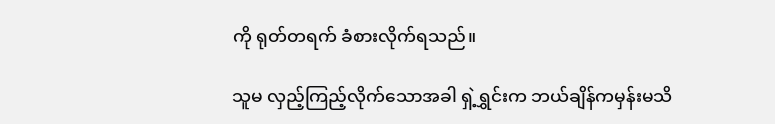ကို ရုတ်တရက် ခံစားလိုက်ရသည်။

သူမ လှည့်ကြည့်လိုက်သောအခါ ရှဲ့ရွှင်းက ဘယ်ချိန်ကမှန်းမသိ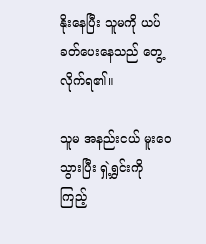နိုးနေပြီး သူမကို ယပ်ခတ်ပေးနေသည် တွေ့လိုက်ရ၏။

သူမ အနည်းငယ် မူးဝေသွားပြီး ရှဲ့ရွှင်းကို ကြည့်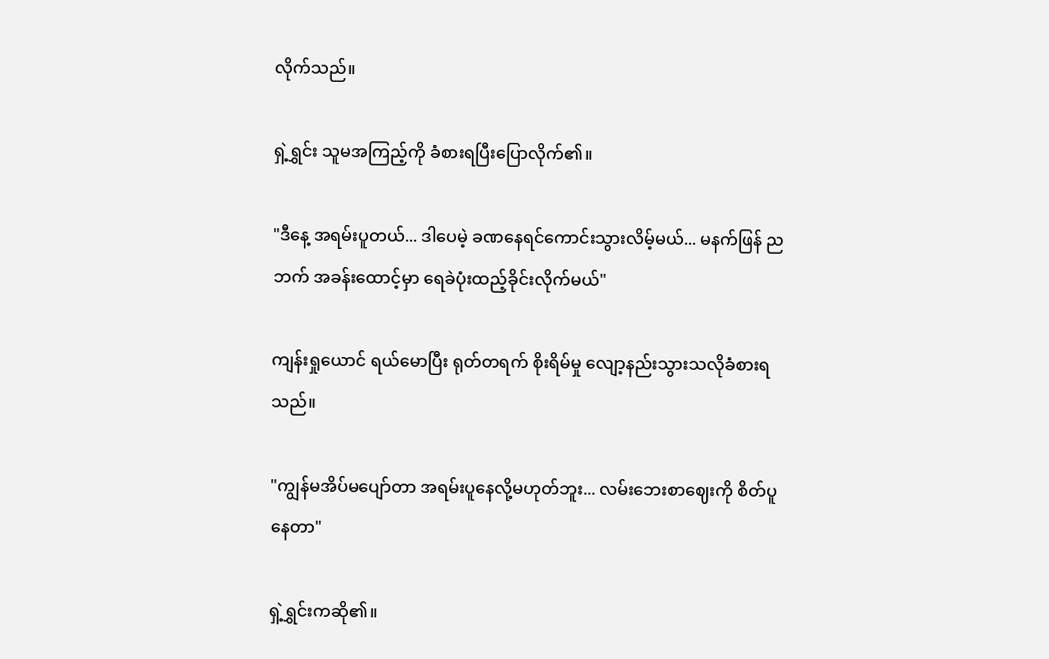လိုက်သည်။

ရှဲ့ရွှင်း သူမအကြည့်ကို ခံစားရပြီးပြောလိုက်၏။

"ဒီနေ့ အရမ်းပူတယ်... ဒါပေမဲ့ ခဏနေရင်ကောင်းသွားလိမ့်မယ်... မနက်ဖြန် ညဘက် အခန်းထောင့်မှာ ရေခဲပုံးထည့်ခိုင်းလိုက်မယ်"

ကျန်းရှုယောင် ရယ်မောပြီး ရုတ်တရက် စိုးရိမ်မှု လျော့နည်းသွားသလိုခံစားရသည်။

"ကျွန်မအိပ်မပျော်တာ အရမ်းပူနေလို့မဟုတ်ဘူး... လမ်းဘေးစာဈေးကို စိတ်ပူနေတာ"

ရှဲ့ရွှင်းကဆို၏။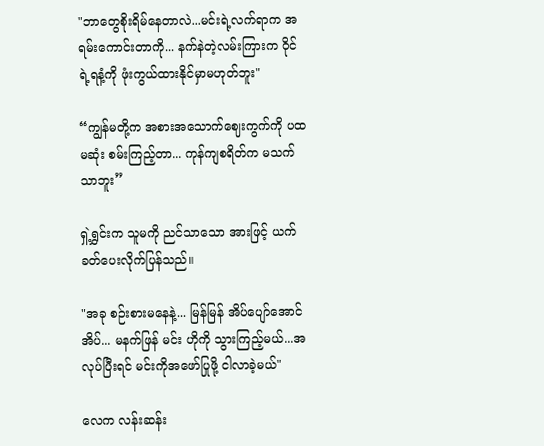"ဘာတွေစိုးရိမ်နေတာလဲ...မင်းရဲ့လက်ရာက အရမ်းကောင်းတာကို... နက်နဲတဲ့လမ်းကြားက ဝိုင်ရဲ့ရနံ့ကို ဖုံးကွယ်ထားနိုင်မှာမဟုတ်ဘူး"

“ကျွန်မတို့က အစားအသောက်ဈေးကွက်ကို ပထမဆုံး စမ်းကြည့်တာ... ကုန်ကျစရိတ်က မသက်သာဘူး”

ရှဲ့ရွှင်းက သူမကို ညင်သာသော အားဖြင့် ယက်ခတ်ပေးလိုက်ပြန်သည်။

"အခု စဉ်းစားမနေနဲ့... မြန်မြန် အိပ်ပျော်အောင်အိပ်... မနက်ဖြန် မင်း ဟိုကို သွားကြည့်မယ်...အလုပ်ပြီးရင် မင်းကိုအဖော်ပြုဖို့ ငါလာခဲ့မယ်"

လေက လန်းဆန်း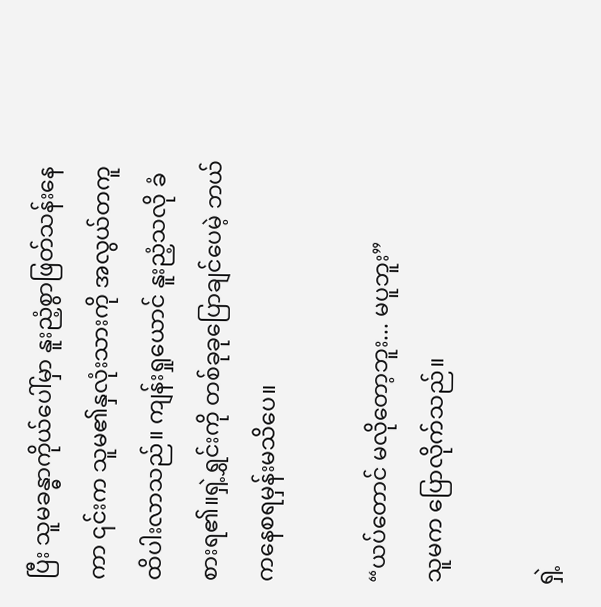ပြီး သူမခန္ဓာကိုယ်ပေါ်မှာ နူးညံ့စွာဖြတ်သန်းနေကာ ၎င်းက သူမ၏နှလုံးသားကို အလွယ်တကူထိပါးလာသည်။ ကျန်းရှုယောင် နူးညံ့သလို ခံစားရ၏။ရှဲ့ရွှင်းကို တစ်ခုခုပြောချင်ပေမဲ့ ဘယ်ကနေစရမှန်းမသိပေ။

“ယပ်တောင် မလိုတော့ဘူး... မပူဘူး”
သူမက ပြောလိုက်သည်။

ရှဲ့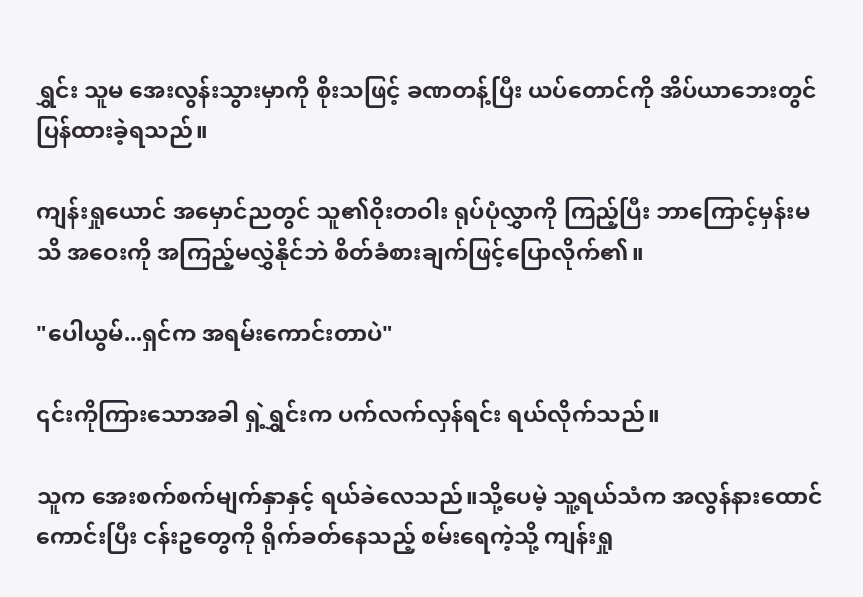ရွှင်း သူမ အေးလွန်းသွားမှာကို စိုးသဖြင့် ခဏတန့်ပြီး ယပ်တောင်ကို အိပ်ယာဘေးတွင် ပြန်ထားခဲ့ရသည်။

ကျန်းရှုယောင် အမှောင်ညတွင် သူ၏ဝိုးတဝါး ရုပ်ပုံလွှာကို ကြည့်ပြီး ဘာကြောင့်မှန်းမသိ အဝေးကို အကြည့်မလွှဲနိုင်ဘဲ စိတ်ခံစားချက်ဖြင့်ပြောလိုက်၏။

"ပေါယွမ်...ရှင်က အရမ်းကောင်းတာပဲ"

၎င်းကိုကြားသောအခါ ရှဲ့ရွှင်းက ပက်လက်လှန်ရင်း ရယ်လိုက်သည်။

သူက အေးစက်စက်မျက်နှာနှင့် ရယ်ခဲလေသည်။သို့ပေမဲ့ သူ့ရယ်သံက အလွန်နားထောင်ကောင်းပြီး ငန်းဥတွေကို ရိုက်ခတ်နေသည့် စမ်းရေကဲ့သို့ ကျန်းရှု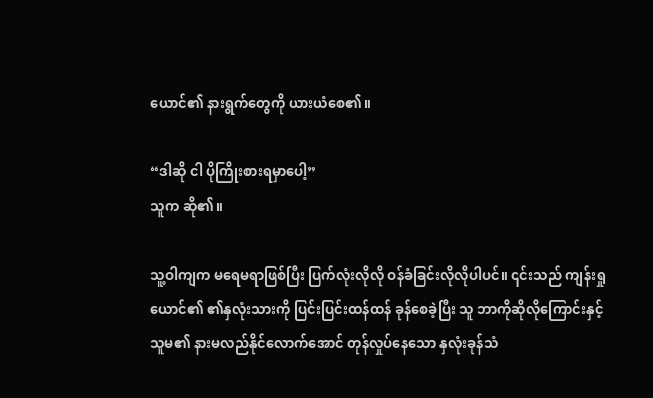ယောင်၏ နားရွက်တွေကို ယားယံစေ၏။

“ဒါဆို ငါ ပိုကြိုးစားရမှာပေါ့”
သူက ဆို၏။

သူ့ဝါကျက မရေမရာဖြစ်ပြီး ပြက်လုံးလိုလို ဝန်ခံခြင်းလိုလိုပါပင်။ ၎င်းသည် ကျန်းရှုယောင်၏ ၏နှလုံးသားကို ပြင်းပြင်းထန်ထန် ခုန်စေခဲ့ပြီး သူ ဘာကိုဆိုလိုကြောင်းနှင့် သူမ၏ နားမလည်နိုင်လောက်အောင် တုန်လှုပ်နေသော နှလုံးခုန်သံ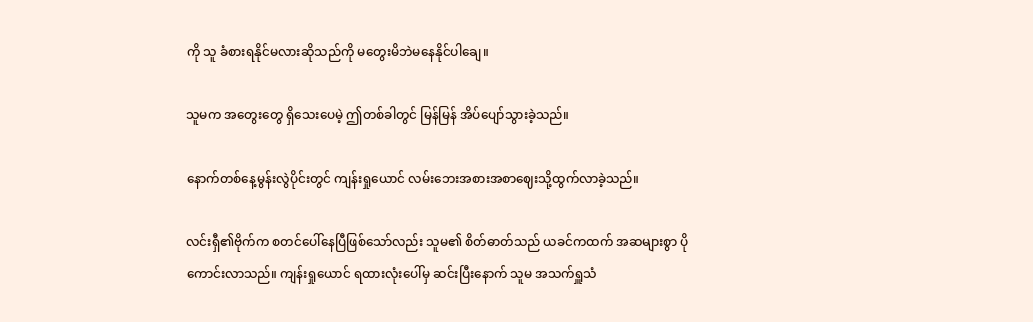ကို သူ ခံစားရနိုင်မလားဆိုသည်ကို မတွေးမိဘဲမနေနိုင်ပါချေ။

သူမက အတွေးတွေ ရှိသေးပေမဲ့ ဤတစ်ခါတွင် မြန်မြန် အိပ်ပျော်သွားခဲ့သည်။

နောက်တစ်နေ့မွန်းလွဲပိုင်းတွင် ကျန်းရှုယောင် လမ်းဘေးအစားအစာဈေးသို့ထွက်လာခဲ့သည်။

လင်းရှီ၏ဗိုက်က စတင်ပေါ်နေပြီဖြစ်သော်လည်း သူမ၏ စိတ်ဓာတ်သည် ယခင်ကထက် အဆများစွာ ပိုကောင်းလာသည်။ ကျန်းရှုယောင် ရထားလုံးပေါ်မှ ဆင်းပြီးနောက် သူမ အသက်ရှူသံ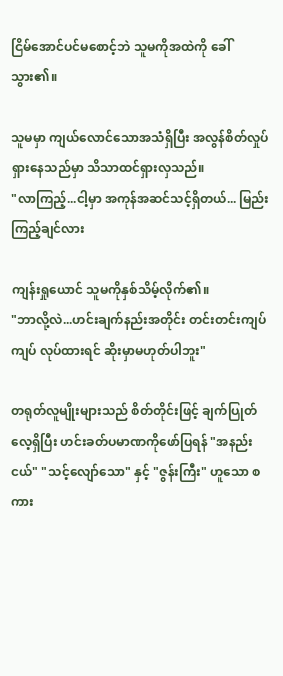ငြိမ်အောင်ပင်မစောင့်ဘဲ သူမကိုအထဲကို ခေါ်သွား၏။

သူမမှာ ကျယ်လောင်သောအသံရှိပြီး အလွန်စိတ်လှုပ်ရှားနေသည်မှာ သိသာထင်ရှားလှသည်။
"လာကြည့်...ငါ့မှာ အကုန်အဆင်သင့်ရှိတယ်... မြည်းကြည့်ချင်လား

ကျန်းရှုယောင် သူမကိုနှစ်သိမ့်လိုက်၏။
"ဘာလို့လဲ...ဟင်းချက်နည်းအတိုင်း တင်းတင်းကျပ်ကျပ် လုပ်ထားရင် ဆိုးမှာမဟုတ်ပါဘူး"

တရုတ်လူမျိုးများသည် စိတ်တိုင်းဖြင့် ချက်ပြုတ်လေ့ရှိပြီး ဟင်းခတ်ပမာဏကိုဖော်ပြရန် "အနည်းငယ်" "သင့်လျော်သော" နှင့် "ဇွန်းကြီး" ဟူသော စကား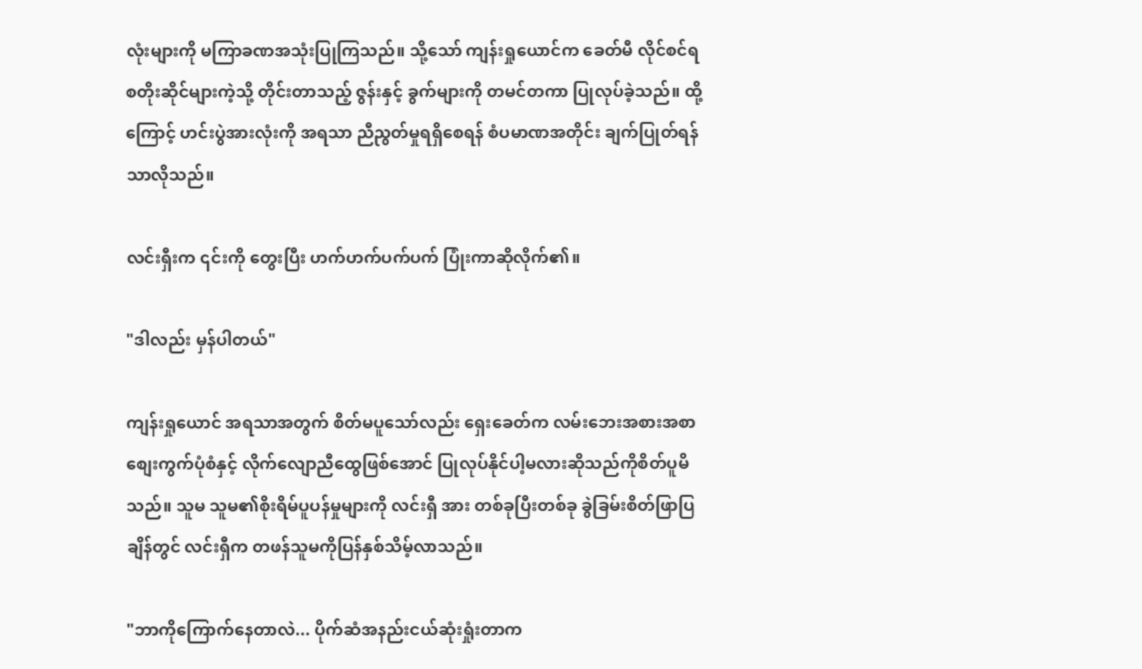လုံးများကို မကြာခဏအသုံးပြုကြသည်။ သို့သော် ကျန်းရှုယောင်က ခေတ်မီ လိုင်စင်ရ စတိုးဆိုင်များကဲ့သို့ တိုင်းတာသည့် ဇွန်းနှင့် ခွက်များကို တမင်တကာ ပြုလုပ်ခဲ့သည်။ ထို့ကြောင့် ဟင်းပွဲအားလုံးကို အရသာ ညီညွတ်မှုရရှိစေရန် စံပမာဏအတိုင်း ချက်ပြုတ်ရန်သာလိုသည်။

လင်းရှီးက ၎င်းကို တွေးပြီး ဟက်ဟက်ပက်ပက် ပြုံးကာဆိုလိုက်၏။

"ဒါလည်း မှန်ပါတယ်"

ကျန်းရှုယောင် အရသာအတွက် စိတ်မပူသော်လည်း ရှေးခေတ်က လမ်းဘေးအစားအစာ စျေးကွက်ပုံစံနှင့် လိုက်လျောညီထွေဖြစ်အောင် ပြုလုပ်နိုင်ပါ့မလားဆိုသည်ကိုစိတ်ပူမိသည်။ သူမ သူမ၏စိုးရိမ်ပူပန်မှုများကို လင်းရှီ အား တစ်ခုပြီးတစ်ခု ခွဲခြမ်းစိတ်ဖြာပြချိန်တွင် လင်းရှီက တဖန်သူမကိုပြန်နှစ်သိမ့်လာသည်။

"ဘာကိုကြောက်နေတာလဲ... ပိုက်ဆံအနည်းငယ်ဆုံးရှုံးတာက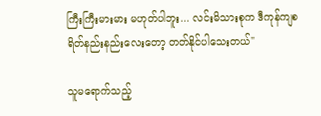ကြီးကြီးမားမား မဟုတ်ပါဘူး... လင်းမိသားစုက ဒီကုန်ကျစရိတ်နည်းနည်းလေးတော့ တတ်နိုင်ပါသေးတယ်"

သူမရောက်သည့်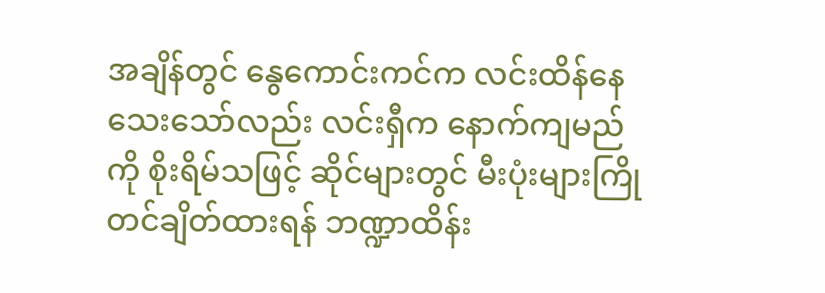အချိန်တွင် နွေကောင်းကင်က လင်းထိန်နေသေးသော်လည်း လင်းရှီက နောက်ကျမည်ကို စိုးရိမ်သဖြင့် ဆိုင်များတွင် မီးပုံးများကြိုတင်ချိတ်ထားရန် ဘဏ္ဍာထိန်း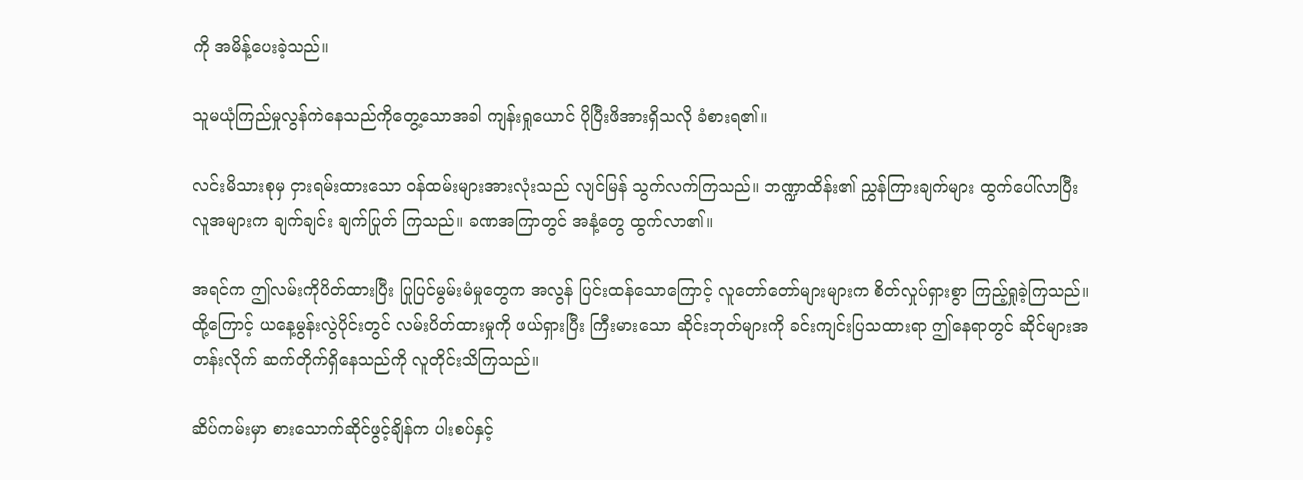ကို အမိန့်ပေးခဲ့သည်။

သူမယုံကြည်မှုလွန်ကဲနေသည်ကိုတွေ့သောအခါ ကျန်းရှုယောင် ပိုပြီးဖိအားရှိသလို ခံစားရ၏။

လင်းမိသားစုမှ ငှားရမ်းထားသော ဝန်ထမ်းများအားလုံးသည် လျင်မြန် သွက်လက်ကြသည်။ ဘဏ္ဍာထိန်း၏ ညွှန်ကြားချက်များ ထွက်ပေါ်လာပြီး လူအများက ချက်ချင်း ချက်ပြုတ် ကြသည်။ ခဏအကြာတွင် အနံ့တွေ ထွက်လာ၏။

အရင်က ဤလမ်းကိုပိတ်ထားပြီး ပြုပြင်မွမ်းမံမှုတွေက အလွန် ပြင်းထန်သောကြောင့် လူတော်တော်များများက စိတ်လှုပ်ရှားစွာ ကြည့်ရှုခဲ့ကြသည်။ ထို့ကြောင့် ယနေ့မွန်းလွဲပိုင်းတွင် လမ်းပိတ်ထားမှုကို ဖယ်ရှားပြီး ကြီးမားသော ဆိုင်းဘုတ်များကို ခင်းကျင်းပြသထားရာ ဤနေရာတွင် ဆိုင်များအတန်းလိုက် ဆက်တိုက်ရှိနေသည်ကို လူတိုင်းသိကြသည်။

ဆိပ်ကမ်းမှာ စားသောက်ဆိုင်ဖွင့်ချိန်က ပါးစပ်နှင့်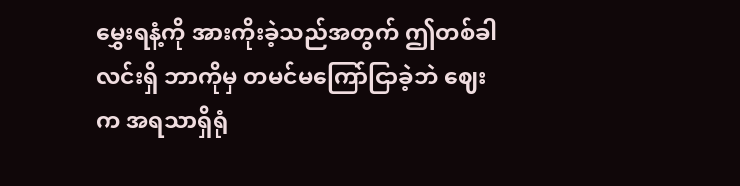မွှေးရနံ့ကို အားကိုးခဲ့သည်အတွက် ဤတစ်ခါ လင်းရှိ ဘာကိုမှ တမင်မကြော်ငြာခဲ့ဘဲ ဈေးက အရသာရှိရုံ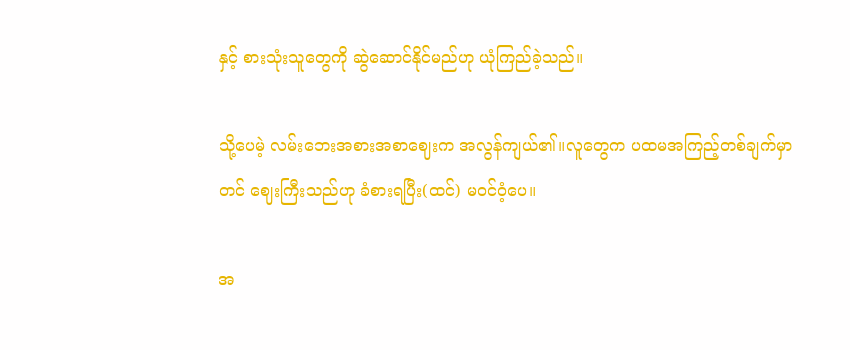နှင့် စားသုံးသူတွေကို ဆွဲဆောင်နိုင်မည်ဟု ယုံကြည်ခဲ့သည်။

သို့ပေမဲ့ လမ်းဘေးအစားအစာဈေးက အလွန်ကျယ်၏။လူတွေက ပထမအကြည့်တစ်ချက်မှာတင် ဈေးကြီးသည်ဟု ခံစားရပြီး(ထင်) မဝင်ဝံ့ပေ။

အ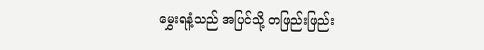မွှေးရနံ့သည် အပြင်သို့ တဖြည်းဖြည်း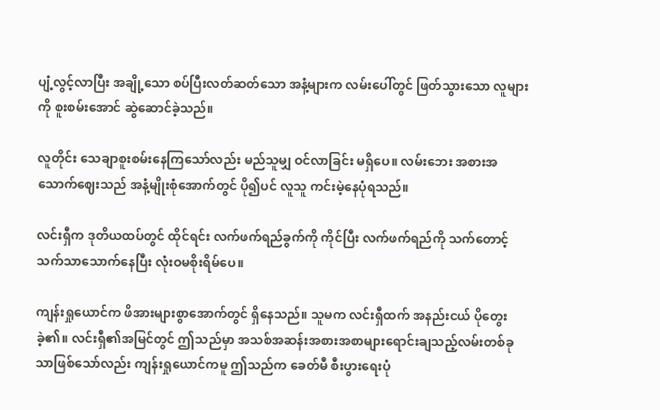ပျံ့လွင့်လာပြီး အချို့သော စပ်ပြီးလတ်ဆတ်သော အနံ့များက လမ်းပေါ်တွင် ဖြတ်သွားသော လူများကို စူးစမ်းအောင် ဆွဲဆောင်ခဲ့သည်။

လူတိုင်း သေချာစူးစမ်းနေကြသော်လည်း မည်သူမျှ ဝင်လာခြင်း မရှိပေ။ လမ်းဘေး အစားအသောက်ဈေးသည် အနံ့မျိုးစုံအောက်တွင် ပို၍ပင် လူသူ ကင်းမဲ့နေပုံရသည်။

လင်းရှီက ဒုတိယထပ်တွင် ထိုင်ရင်း လက်ဖက်ရည်ခွက်ကို ကိုင်ပြီး လက်ဖက်ရည်ကို သက်တောင့်သက်သာသောက်နေပြီး လုံးဝမစိုးရိမ်ပေ။

ကျန်းရှုယောင်က ဖိအားများစွာအောက်တွင် ရှိနေသည်။ သူမက လင်းရှီထက် အနည်းငယ် ပိုတွေးခဲ့၏။ လင်းရှီ၏အမြင်တွင် ဤသည်မှာ အသစ်အဆန်းအစားအစာများရောင်းချသည့်လမ်းတစ်ခုသာဖြစ်သော်လည်း ကျန်းရှုယောင်ကမူ ဤသည်က ခေတ်မီ စီးပွားရေးပုံ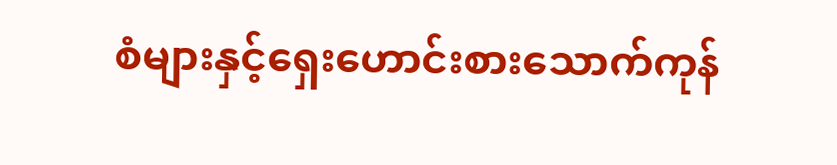စံများနှင့်ရှေးဟောင်းစားသောက်ကုန်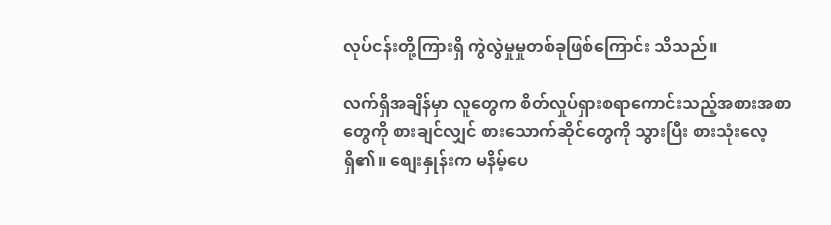လုပ်ငန်းတို့ကြားရှိ ကွဲလွဲမှုမှုတစ်ခုဖြစ်ကြောင်း သိသည်။

လက်ရှိအချိန်မှာ လူတွေက စိတ်လှုပ်ရှားစရာကောင်းသည့်အစားအစာတွေကို စားချင်လျှင် စားသောက်ဆိုင်တွေကို သွားပြီး စားသုံးလေ့ရှိ၏။ စျေးနှုန်းက မနိမ့်ပေ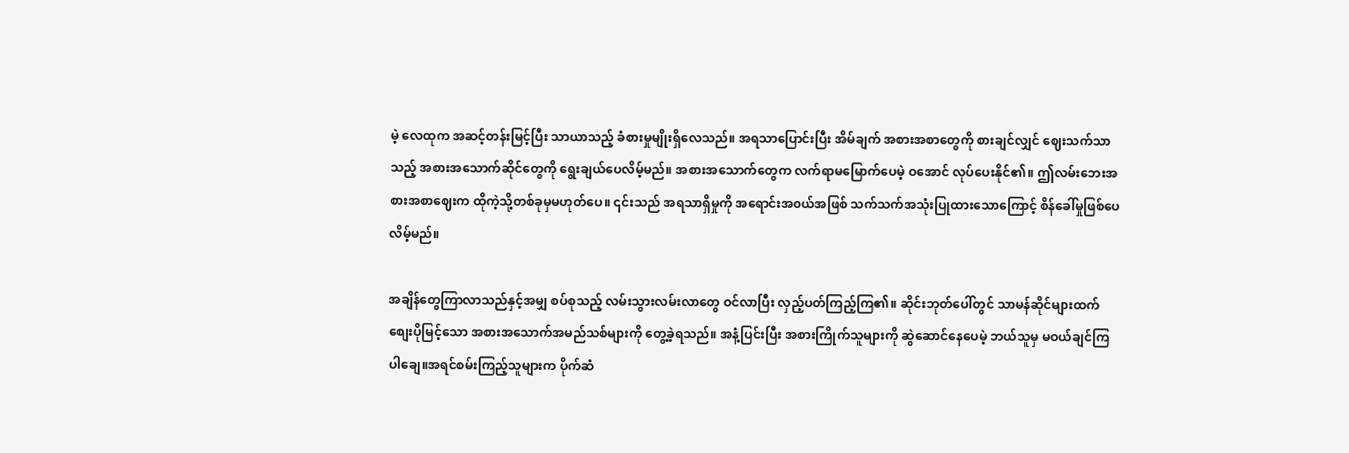မဲ့ လေထုက အဆင့်တန်းမြင့်ပြီး သာယာသည့် ခံစားမှုမျိုးရှိလေသည်။ အရသာပြောင်းပြီး အိမ်ချက် အစားအစာတွေကို စားချင်လျှင် ဈေးသက်သာသည့် အစားအသောက်ဆိုင်တွေကို ရွေးချယ်ပေလိမ့်မည်။ အစားအသောက်တွေက လက်ရာမမြောက်ပေမဲ့ ဝအောင် လုပ်ပေးနိုင်၏။ ဤလမ်းဘေးအစားအစာဈေးက ထိုကဲ့သို့တစ်ခုမှမဟုတ်ပေ။ ၎င်းသည် အရသာရှိမှုကို အရောင်းအ၀ယ်အဖြစ် သက်သက်အသုံးပြုထားသောကြောင့် စိန်ခေါ်မှုဖြစ်ပေလိမ့်မည်။

အချိန်တွေကြာလာသည်နှင့်အမျှ စပ်စုသည့် လမ်းသွားလမ်းလာတွေ ဝင်လာပြီး လှည့်ပတ်ကြည့်ကြ၏။ ဆိုင်းဘုတ်ပေါ်တွင် သာမန်ဆိုင်များထက်စျေးပိုမြင့်သော အစားအသောက်အမည်သစ်များကို တွေ့ခဲ့ရသည်။ အနံ့ပြင်းပြီး အစားကြိုက်သူများကို ဆွဲဆောင်နေပေမဲ့ ဘယ်သူမှ မဝယ်ချင်ကြပါချေ။အရင်စမ်းကြည့်သူများက ပိုက်ဆံ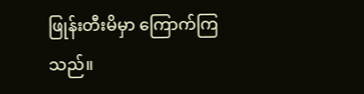ဖြုန်းတီးမိမှာ ကြောက်ကြသည်။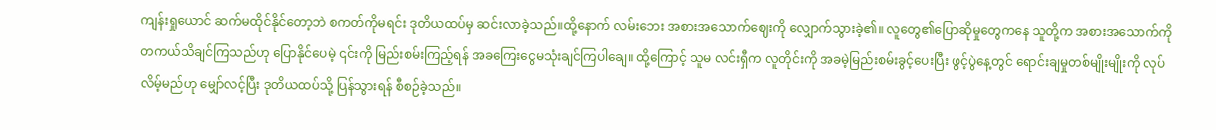ကျန်းရှုယောင် ဆက်မထိုင်နိုင်တော့ဘဲ စကတ်ကိုမရင်း ဒုတိယထပ်မှ ဆင်းလာခဲ့သည်။ထို့နောက် လမ်းဘေး အစားအသောက်ဈေးကို လျှောက်သွားခဲ့၏။ လူတွေ၏ပြောဆိုမှုတွေကနေ သူတို့က အစားအသောက်ကို တကယ်သိချင်ကြသည်ဟု ပြောနိုင်ပေမဲ့ ၎င်းကို မြည်းစမ်းကြည့်ရန် အခကြေးငွေမသုံးချင်ကြပါချေ။ ထို့ကြောင့် သူမ လင်းရှီက လူတိုင်းကို အခမဲ့မြည်းစမ်းခွင့်ပေးပြီး ဖွင့်ပွဲနေ့တွင် ရောင်းချမှုတစ်မျိုးမျိုးကို လုပ်လိမ့်မည်ဟု မျှော်လင့်ပြီး ဒုတိယထပ်သို့ ပြန်သွားရန် စီစဉ်ခဲ့သည်။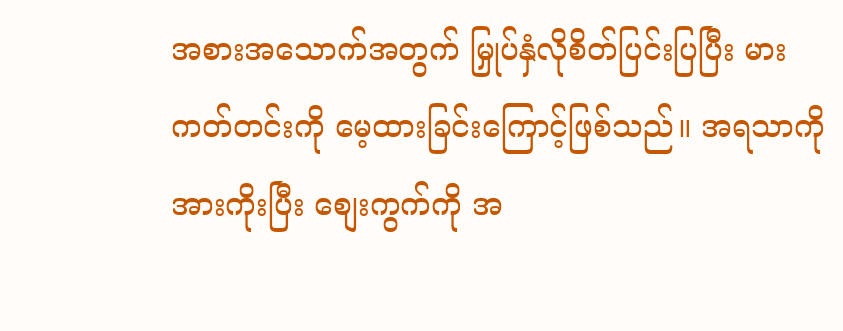အစားအသောက်အတွက် မြှုပ်နှံလိုစိတ်ပြင်းပြပြီး မားကတ်တင်းကို မေ့ထားခြင်းကြောင့်ဖြစ်သည်။ အရသာကို အားကိုးပြီး စျေးကွက်ကို အ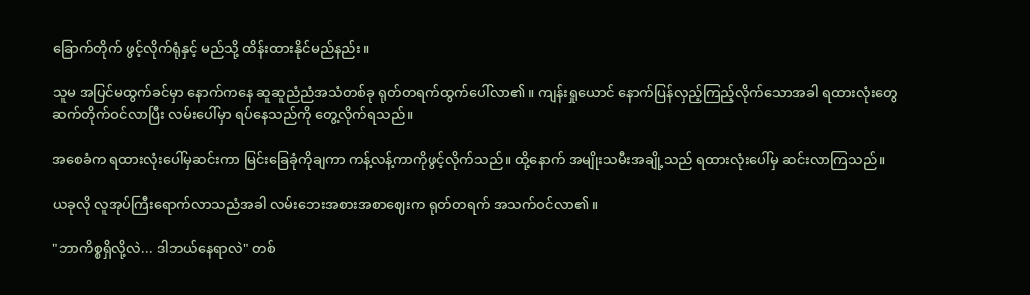ခြောက်တိုက် ဖွင့်လိုက်ရုံနှင့် မည်သို့ ထိန်းထားနိုင်မည်နည်း။

သူမ အပြင်မထွက်ခင်မှာ နောက်ကနေ ဆူဆူညံညံအသံတစ်ခု ရုတ်တရက်ထွက်ပေါ်လာ၏။ ကျန်းရှုယောင် နောက်ပြန်လှည့်ကြည့်လိုက်သောအခါ ရထားလုံးတွေ ဆက်တိုက်ဝင်လာပြီး လမ်းပေါ်မှာ ရပ်နေသည်ကို တွေ့လိုက်ရသည်။

အစေခံက ရထားလုံးပေါ်မှဆင်းကာ မြင်းခြေခုံကိုချကာ ကန့်လန့်ကာကိုဖွင့်လိုက်သည်။ ထို့နောက် အမျိုးသမီးအချို့သည် ရထားလုံးပေါ်မှ ဆင်းလာကြသည်။

ယခုလို လူအုပ်ကြီးရောက်လာသညံအခါ လမ်းဘေးအစားအစာဈေးက ရုတ်တရက် အသက်ဝင်လာ၏။

"ဘာကိစ္စရှိလို့လဲ... ဒါဘယ်နေရာလဲ" တစ်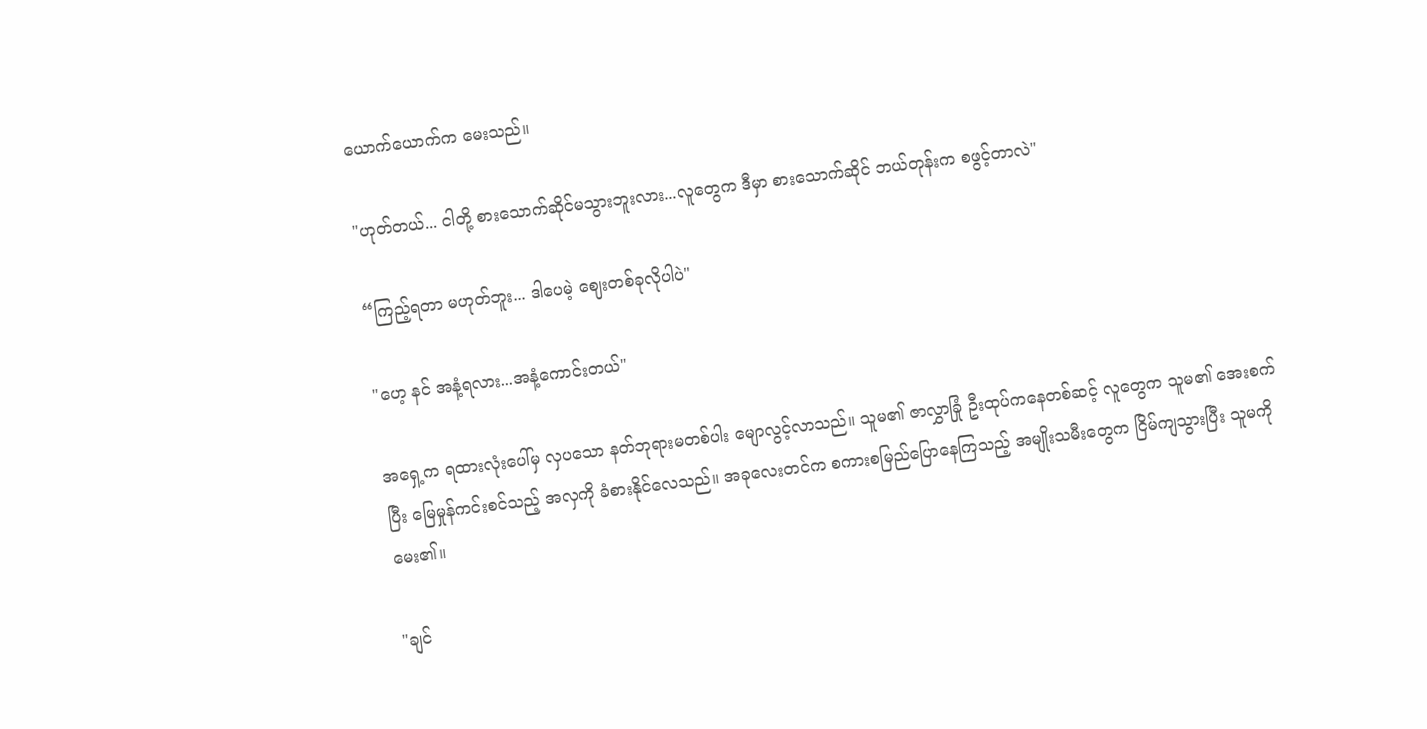ယောက်ယောက်က မေးသည်။

"ဟုတ်တယ်... ငါတို့ စားသောက်ဆိုင်မသွားဘူးလား...လူတွေက ဒီမှာ စားသောက်ဆိုင် ဘယ်တုန်းက စဖွင့်တာလဲ"

“ကြည့်ရတာ မဟုတ်ဘူး... ဒါပေမဲ့ ဈေးတစ်ခုလိုပါပဲ"

"ဟေ့ နင် အနံ့ရလား...အနံ့ကောင်းတယ်"

အရှေ့က ရထားလုံးပေါ်မှ လှပသော နတ်ဘုရားမတစ်ပါး မျောလွင့်လာသည်။ သူမ၏ ဇာလွှာခြုံ ဦးထုပ်ကနေတစ်ဆင့် လူတွေက သူမ၏ အေးစက်ပြီး မြေမှုန်ကင်းစင်သည့် အလှကို ခံစားနိုင်လေသည်။ အခုလေးတင်က စကားစမြည်ပြောနေကြသည့် အမျိုးသမီးတွေက ငြိမ်ကျသွားပြီး သူမကိုမေး၏။

"ချင်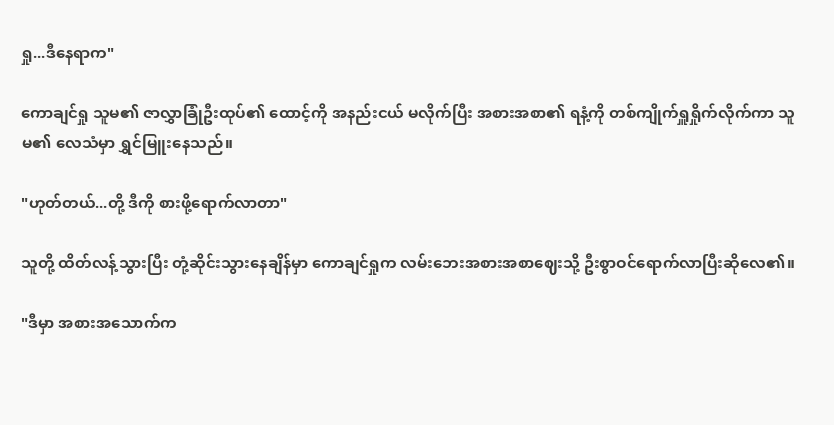ရှု...ဒီနေရာက"

ကောချင်ရှု သူမ၏ ဇာလွှာခြုံဦးထုပ်၏ ထောင့်ကို အနည်းငယ် မလိုက်ပြီး အစားအစာ၏ ရနံ့ကို တစ်ကျိုက်ရှူရှိုက်လိုက်ကာ သူမ၏ လေသံမှာ ရွှင်မြူးနေသည်။

"ဟုတ်တယ်...တို့ ဒီကို စားဖို့ရောက်လာတာ"

သူတို့ ထိတ်လန့်သွားပြီး တုံ့ဆိုင်းသွားနေချိန်မှာ ကောချင်ရှုက လမ်းဘေးအစားအစာဈေးသို့ ဦးစွာဝင်ရောက်လာပြီးဆိုလေ၏။

"ဒီမှာ အစားအသောက်က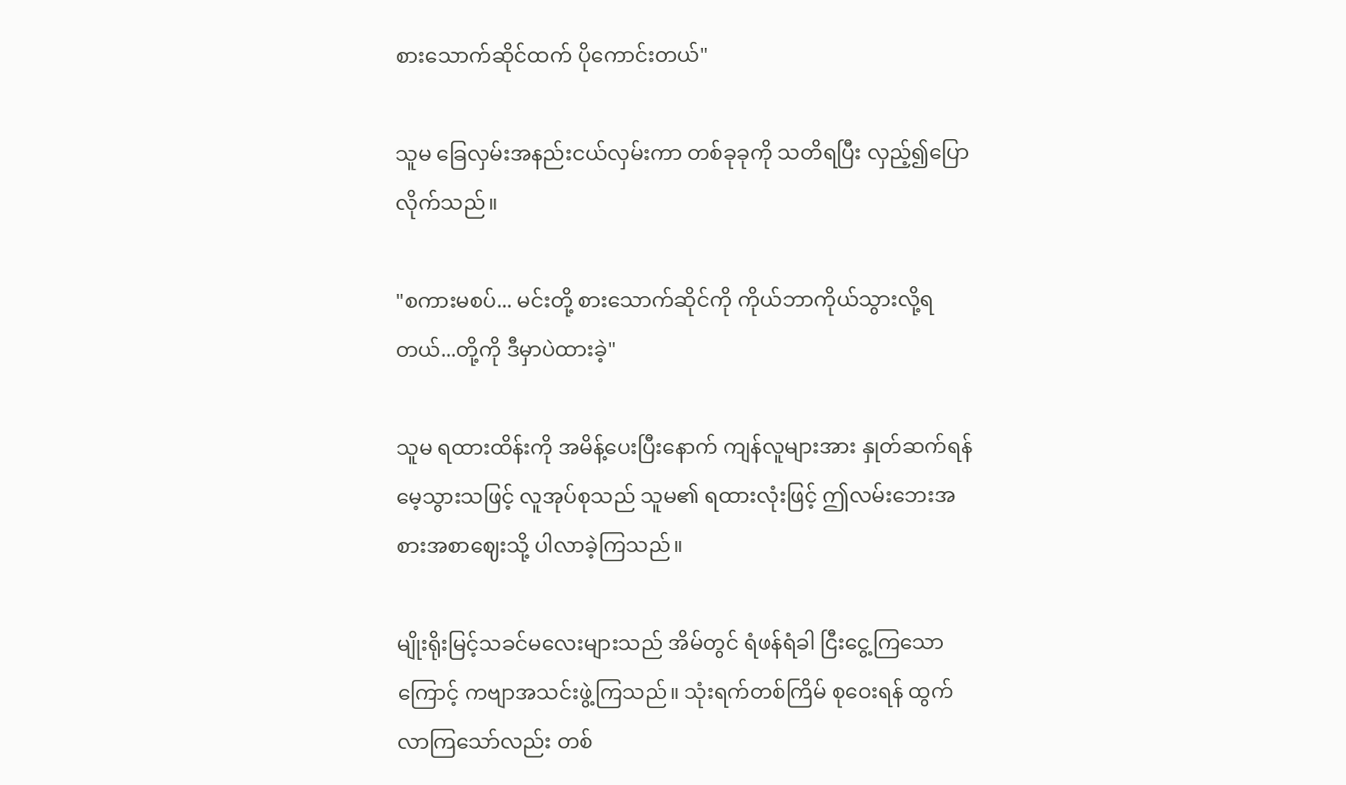စားသောက်ဆိုင်ထက် ပိုကောင်းတယ်"

သူမ ခြေလှမ်းအနည်းငယ်လှမ်းကာ တစ်ခုခုကို သတိရပြီး လှည့်၍ပြောလိုက်သည်။

"စကားမစပ်... မင်းတို့ စားသောက်ဆိုင်ကို ကိုယ်ဘာကိုယ်သွားလို့ရတယ်...တို့ကို ဒီမှာပဲထားခဲ့"

သူမ ရထားထိန်းကို အမိန့်ပေးပြီးနောက် ကျန်လူများအား နှုတ်ဆက်ရန် မေ့သွားသဖြင့် လူအုပ်စုသည် သူမ၏ ရထားလုံးဖြင့် ဤလမ်းဘေးအစားအစာဈေးသို့ ပါလာခဲ့ကြသည်။

မျိုးရိုးမြင့်သခင်မလေးများသည် အိမ်တွင် ရံဖန်ရံခါ ငြီးငွေ့ကြသောကြောင့် ကဗျာအသင်းဖွဲ့ကြသည်။ သုံးရက်တစ်ကြိမ် စုဝေးရန် ထွက်လာကြသော်လည်း တစ်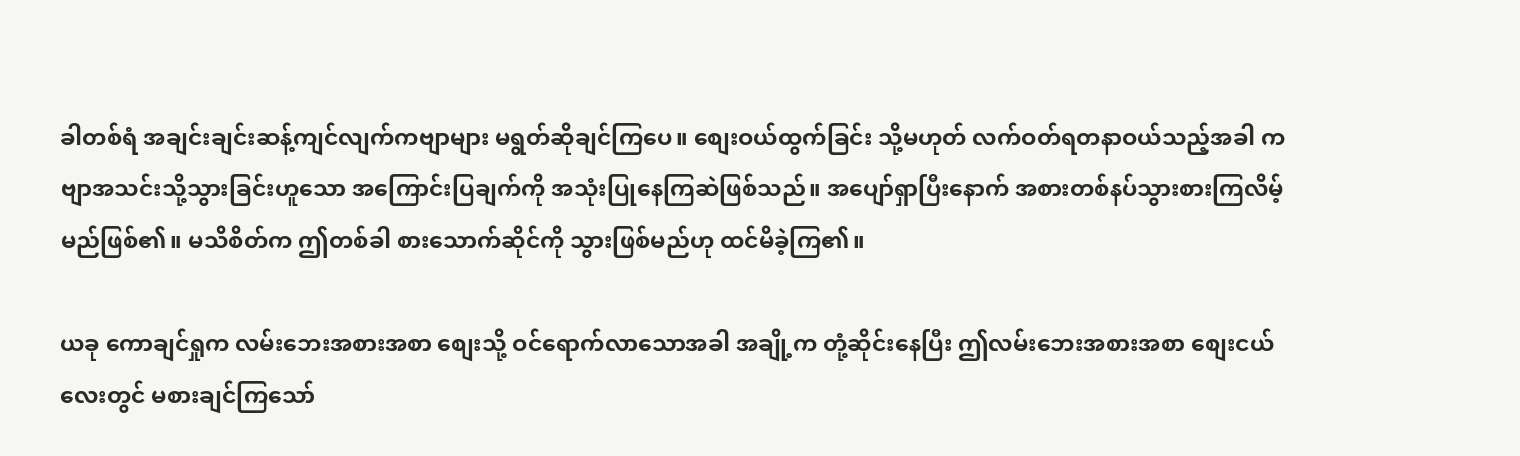ခါတစ်ရံ အချင်းချင်းဆန့်ကျင်လျက်ကဗျာများ မရွတ်ဆိုချင်ကြပေ။ စျေးဝယ်ထွက်ခြင်း သို့မဟုတ် လက်ဝတ်ရတနာဝယ်သည့်အခါ ကဗျာအသင်းသို့သွားခြင်းဟူသော အကြောင်းပြချက်ကို အသုံးပြုနေကြဆဲဖြစ်သည်။ အပျော်ရှာပြီးနောက် အစားတစ်နပ်သွားစားကြလိမ့်မည်ဖြစ်၏။ မသိစိတ်က ဤတစ်ခါ စားသောက်ဆိုင်ကို သွားဖြစ်မည်ဟု ထင်မိခဲ့ကြ၏။

ယခု ကောချင်ရှုက လမ်းဘေးအစားအစာ စျေးသို့ ဝင်ရောက်လာသောအခါ အချို့က တုံ့ဆိုင်းနေပြီး ဤလမ်းဘေးအစားအစာ စျေးငယ်လေးတွင် မစားချင်ကြသော်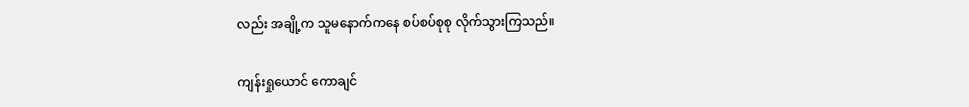လည်း အချို့က သူမနောက်ကနေ စပ်စပ်စုစု လိုက်သွားကြသည်။

ကျန်းရှုယောင် ကောချင်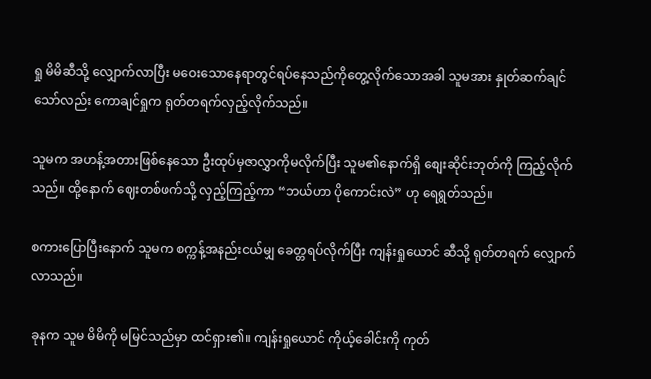ရှု မိမိဆီသို့ လျှောက်လာပြီး မဝေးသောနေရာတွင်ရပ်နေသည်ကိုတွေ့လိုက်သောအခါ သူမအား နှုတ်ဆက်ချင်သော်လည်း ကောချင်ရှုက ရုတ်တရက်လှည့်လိုက်သည်။

သူမက အဟန့်အတားဖြစ်နေသော ဦးထုပ်မှဇာလွှာကိုမလိုက်ပြီး သူမ၏နောက်ရှိ စျေးဆိုင်းဘုတ်ကို ကြည့်လိုက်သည်။ ထို့နောက် ဈေးတစ်ဖက်သို့ လှည့်ကြည့်ကာ “ဘယ်ဟာ ပိုကောင်းလဲ” ဟု ရေရွတ်သည်။

စကားပြောပြီးနောက် သူမက စက္ကန့်အနည်းငယ်မျှ ခေတ္တရပ်လိုက်ပြီး ကျန်းရှုယောင် ဆီသို့ ရုတ်တရက် လျှောက်လာသည်။

ခုနက သူမ မိမိကို မမြင်သည်မှာ ထင်ရှား၏။ ကျန်းရှုယောင် ကိုယ့်ခေါင်းကို ကုတ်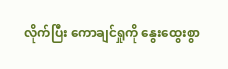လိုက်ပြီး ကောချင်ရှုကို နွေးထွေးစွာ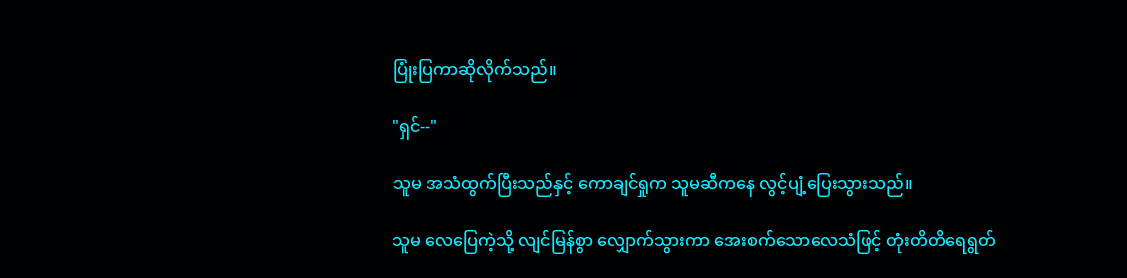ပြုံးပြကာဆိုလိုက်သည်။

"ရှင်--"

သူမ အသံထွက်ပြီးသည်နှင့် ကောချင်ရှုက သူမဆီကနေ လွင့်ပျံ့ပြေးသွားသည်။

သူမ လေပြေကဲ့သို့ လျင်မြန်စွာ လျှောက်သွားကာ အေးစက်သောလေသံဖြင့် တုံးတိတိရေရွတ်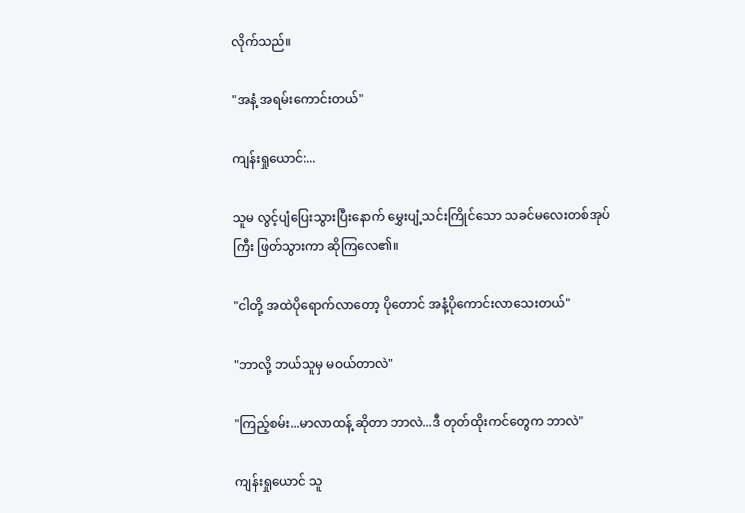လိုက်သည်။

"အနံ့ အရမ်းကောင်းတယ်"

ကျန်းရှုယောင်:...

သူမ လွင့်ပျံပြေးသွားပြီးနောက် မွှေးပျံ့သင်းကြိုင်သော သခင်မလေးတစ်အုပ်ကြီး ဖြတ်သွားကာ ဆိုကြလေ၏။

"ငါတို့ အထဲပိုရောက်လာတော့ ပိုတောင် အနံ့ပိုကောင်းလာသေးတယ်"

"ဘာလို့ ဘယ်သူမှ မဝယ်တာလဲ"

"ကြည့်စမ်း...မာလာထန့် ဆိုတာ ဘာလဲ...ဒီ တုတ်ထိုးကင်တွေက ဘာလဲ"

ကျန်းရှုယောင် သူ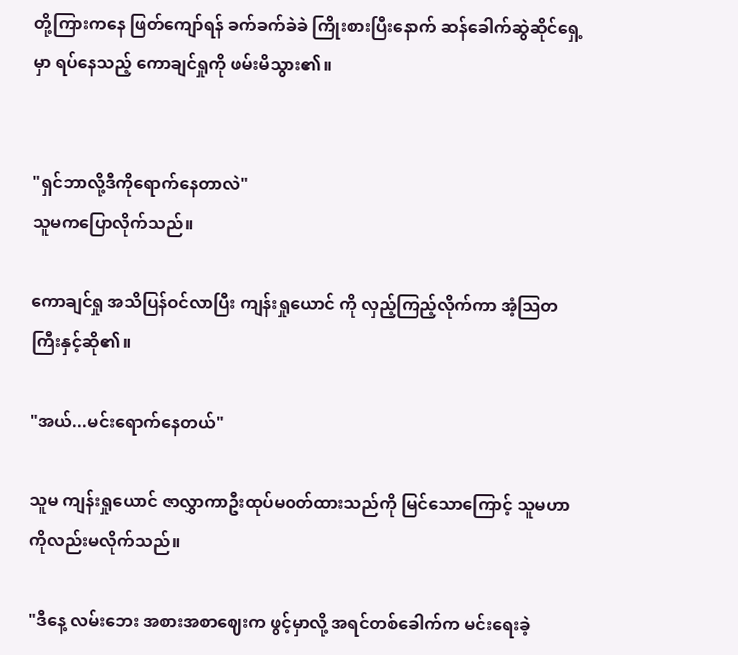တို့ကြားကနေ ဖြတ်ကျော်ရန် ခက်ခက်ခဲခဲ ကြိုးစားပြီးနောက် ဆန်ခေါက်ဆွဲဆိုင်ရှေ့မှာ ရပ်နေသည့် ကောချင်ရှုကို ဖမ်းမိသွား၏။


"ရှင်ဘာလို့ဒီကိုရောက်နေတာလဲ"
သူမကပြောလိုက်သည်။

ကောချင်ရှု အသိပြန်ဝင်လာပြီး ကျန်းရှုယောင် ကို လှည့်ကြည့်လိုက်ကာ အံ့သြတကြီးနှင့်ဆို၏။

"အယ်...မင်းရောက်နေတယ်"

သူမ ကျန်းရှုယောင် ဇာလွှာကာဦးထုပ်မ၀တ်ထားသည်ကို မြင်သောကြောင့် သူမဟာကိုလည်းမလိုက်သည်။

"ဒီနေ့ လမ်းဘေး အစားအစာဈေးက ဖွင့်မှာလို့ အရင်တစ်ခေါက်က မင်းရေးခဲ့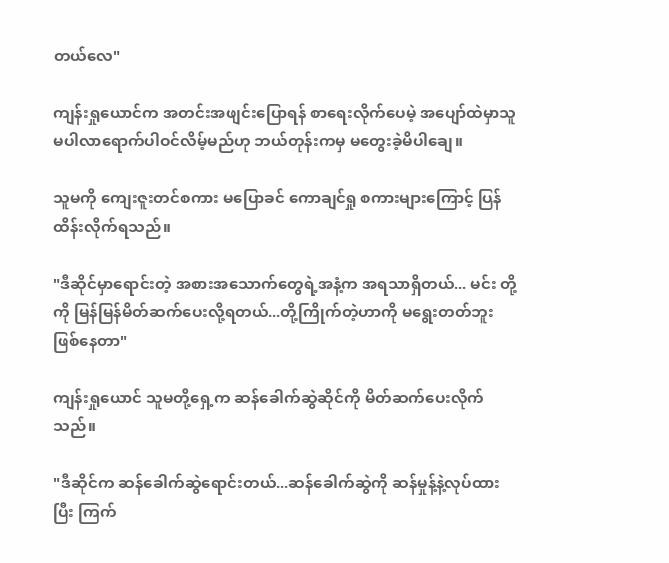တယ်လေ"

ကျန်းရှုယောင်က အတင်းအဖျင်းပြောရန် စာရေးလိုက်ပေမဲ့ အပျော်ထဲမှာသူမပါလာရောက်ပါဝင်လိမ့်မည်ဟု ဘယ်တုန်းကမှ မတွေးခဲ့မိပါချေ။

သူမကို ကျေးဇူးတင်စကား မပြောခင် ကောချင်ရှု စကားများကြောင့် ပြန်ထိန်းလိုက်ရသည်။

"ဒီဆိုင်မှာရောင်းတဲ့ အစားအသောက်တွေရဲ့အနံ့က အရသာရှိတယ်... မင်း တို့ကို မြန်မြန်မိတ်ဆက်ပေးလို့ရတယ်...တို့ကြိုက်တဲ့ဟာကို မရွေးတတ်ဘူးဖြစ်နေတာ"

ကျန်းရှုယောင် သူမတို့ရှေ့က ဆန်ခေါက်ဆွဲဆိုင်ကို မိတ်ဆက်ပေးလိုက်သည်။

"ဒီဆိုင်က ဆန်ခေါက်ဆွဲရောင်းတယ်...ဆန်ခေါက်ဆွဲကို ဆန်မှုန့်နဲ့လုပ်ထားပြီး ကြက်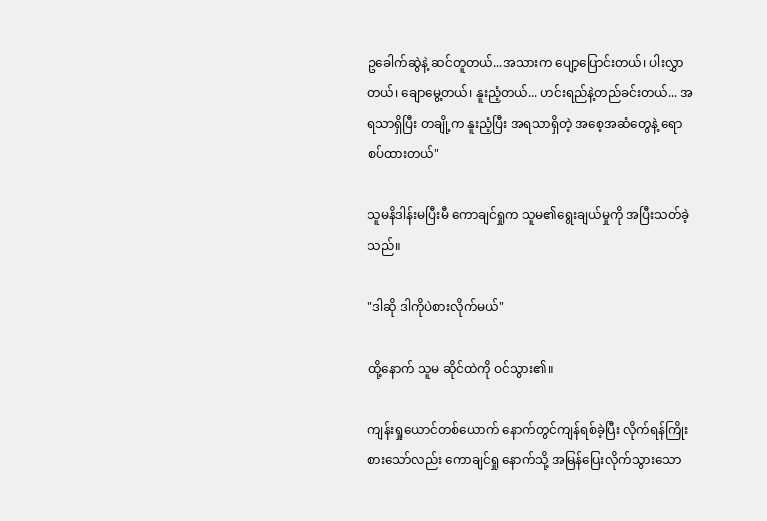ဥခေါက်ဆွဲနဲ့ ဆင်တူတယ်...အသားက ပျော့ပြောင်းတယ်၊ ပါးလွှာတယ်၊ ချောမွေ့တယ်၊ နူးညံ့တယ်... ဟင်းရည်နဲ့တည်ခင်းတယ်... အရသာရှိပြီး တချို့က နူးညံ့ပြီး အရသာရှိတဲ့ အစေ့အဆံတွေနဲ့ ရောစပ်ထားတယ်"

သူမနိဒါန်းမပြီးမီ ကောချင်ရှုက သူမ၏ရွေးချယ်မှုကို အပြီးသတ်ခဲ့သည်။

"ဒါဆို ဒါကိုပဲစားလိုက်မယ်"

ထို့နောက် သူမ ဆိုင်ထဲကို ဝင်သွား၏။

ကျန်းရှုယောင်တစ်ယောက် နောက်တွင်ကျန်ရစ်ခဲ့ပြီး လိုက်ရန်ကြိုးစားသော်လည်း ကောချင်ရှု နောက်သို့ အမြန်ပြေးလိုက်သွားသော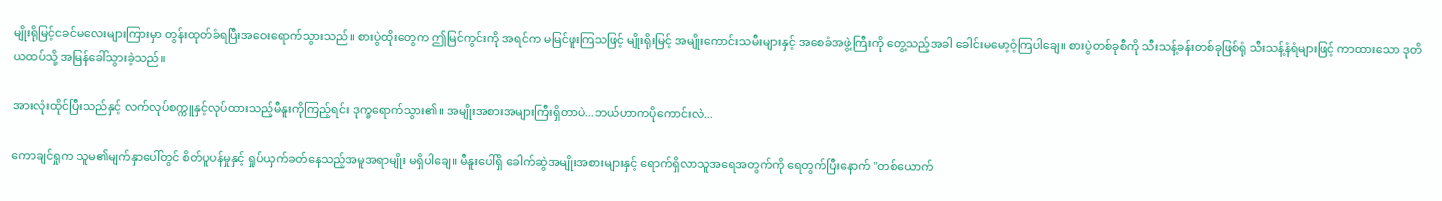မျိုးရိုမြင့်ငခင်မလေးများကြားမှာ တွန်းထုတ်ခံရပြီးအဝေးရောက်သွားသည်။ စားပွဲထိုးတွေက ဤမြင်ကွင်းကို အရင်က မမြင်ဖူးကြသဖြင့် မျိုးရိုးမြင့် အမျိုးကောင်းသမီးများနှင့် အစေခံအဖွဲ့ကြီးကို တွေ့သည့်အခါ ခေါင်းမမော့ဝံ့ကြပါချေ။ စားပွဲတစ်ခုစီကို သီးသန့်ခန်းတစ်ခုဖြစ်ရုံ သီးသန့်နံရံများဖြင့် ကာထားသော ဒုတိယထပ်သို့ အမြန်ခေါ်သွားခဲ့သည်။

အားလုံးထိုင်ပြီးသည်နှင့် လက်လုပ်စက္ကူနှင့်လုပ်ထားသည့်မီနူးကိုကြည့်ရင်း ဒုက္ခရောက်သွား၏။ အမျိုးအစားအများကြီးရှိတာပဲ...ဘယ်ဟာကပိုကောင်းလဲ...

ကောချင်ရှုက သူမ၏မျက်နှာပေါ်တွင် စိတ်ပူပန်မှုနှင့် ရှုပ်ယှက်ခတ်နေသည့်အမူအရာမျိုး မရှိပါချေ။ မီနူးပေါ်ရှိ ခေါက်ဆွဲအမျိုးအစားများနှင့် ရောက်ရှိလာသူအရေအတွက်ကို ရေတွက်ပြီးနောက် "တစ်ယောက်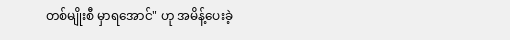တစ်မျိုးစီ မှာရအောင်" ဟု အမိန့်ပေးခဲ့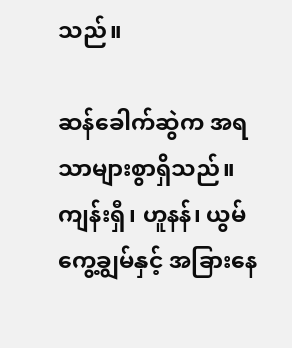သည်။

ဆန်ခေါက်ဆွဲက အရသာများစွာရှိသည်။ ကျန်းရှီ၊ ဟူနန်၊ ယွမ်ကွေ့ချွမ်နှင့် အခြားနေ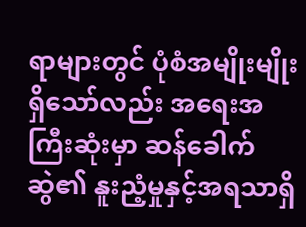ရာများတွင် ပုံစံအမျိုးမျိုးရှိသော်လည်း အရေးအကြီးဆုံးမှာ ဆန်ခေါက်ဆွဲ၏ နူးညံ့မှုနှင့်အရသာရှိ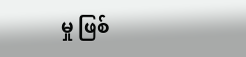မှု ဖြစ်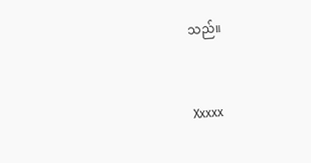သည်။


Xxxxx